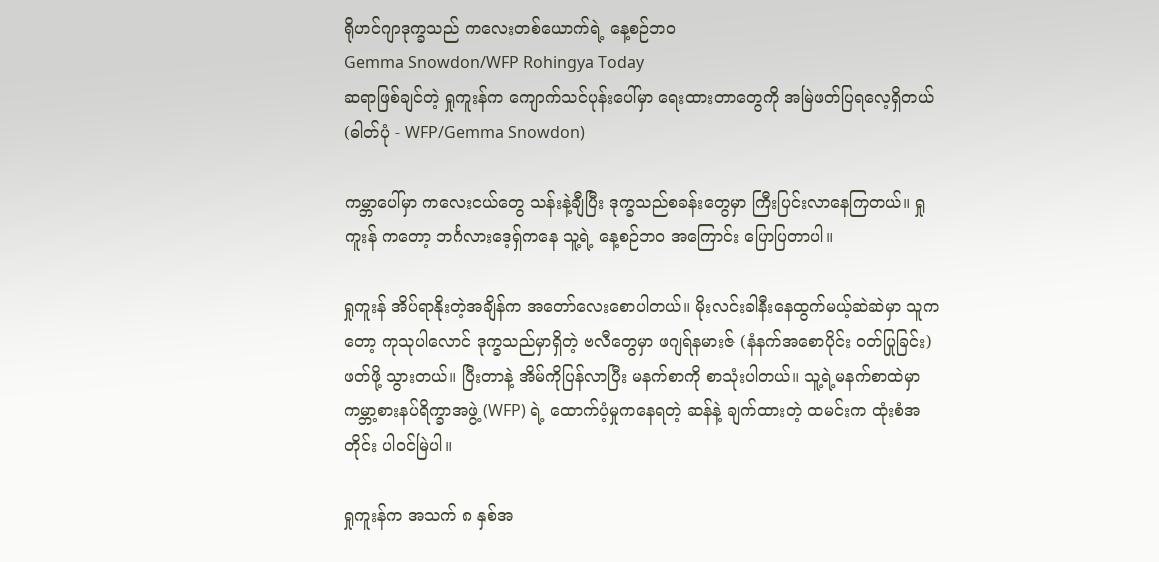ရိုဟင်ဂျာဒုက္ခသည် ကလေးတစ်ယောက်ရဲ့ နေ့စဉ်ဘဝ
Gemma Snowdon/WFP Rohingya Today
ဆရာဖြစ်ချင်တဲ့ ရှုကူးန်က ကျောက်သင်ပုန်းပေါ်မှာ ရေးထားတာတွေကို အမြဲဖတ်ပြရလေ့ရှိတယ် (ဓါတ်ပုံ - WFP/Gemma Snowdon)

ကမ္ဘာပေါ်မှာ ကလေးငယ်တွေ သန်းနဲ့ချီပြီး ဒုက္ခသည်စခန်းတွေမှာ ကြီးပြင်းလာနေကြတယ်။ ရှုကူးန် ကတော့ ဘင်္ဂလားဒေ့ရှ်ကနေ သူ့ရဲ့ နေ့စဉ်ဘ၀ အကြောင်း ပြောပြတာပါ။

ရှုကူးန် အိပ်ရာနိုးတဲ့အချိန်က အတော်လေးစောပါတယ်။ မိုးလင်းခါနီးနေထွက်မယ့်ဆဲဆဲမှာ သူကတော့ ကုသုပါလောင် ဒုက္ခသည်မှာရှိတဲ့ ဗလီတွေမှာ ဖဂျရ်နမားဇ် (နံနက်အစောပိုင်း ဝတ်ပြုခြင်း) ဖတ်ဖို့ သွားတယ်။ ပြီးတာနဲ့ အိမ်ကိုပြန်လာပြီး မနက်စာကို စာသုံးပါတယ်။ သူ့ရဲ့မနက်စာထဲမှာ ကမ္ဘာ့စားနပ်ရိက္ခာအဖွဲ့ (WFP) ရဲ့ ထောက်ပံ့မှုကနေရတဲ့ ဆန်နဲ့ ချက်ထားတဲ့ ထမင်းက ထုံးစံအတိုင်း ပါဝင်မြဲပါ။

ရှုကူးန်က အသက် ၈ နှစ်အ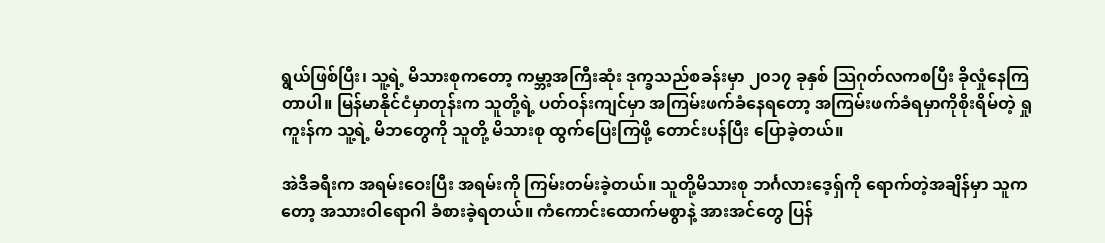ရွယ်ဖြစ်ပြီး၊ သူ့ရဲ့ မိသားစုကတော့ ကမ္ဘာ့အကြီးဆုံး ဒုက္ခသည်စခန်းမှာ ၂၀၁၇ ခုနှစ် သြဂုတ်လကစပြီး ခိုလှုံနေကြတာပါ။ မြန်မာနိုင်ငံမှာတုန်းက သူတို့ရဲ့ ပတ်ဝန်းကျင်မှာ အကြမ်းဖက်ခံနေရတော့ အကြမ်းဖက်ခံရမှာကိုစိုးရိမ်တဲ့ ရှုကူးန်က သူ့ရဲ့ မိဘတွေကို သူတို့ မိသားစု ထွက်ပြေးကြဖို့ တောင်းပန်ပြီး ပြောခဲ့တယ်။

အဲဒီခရီးက အရမ်းဝေးပြီး အရမ်းကို ကြမ်းတမ်းခဲ့တယ်။ သူတို့မိသားစု ဘင်္ဂလားဒေ့ရှ်ကို ရောက်တဲ့အချိန်မှာ သူကတော့ အသားဝါရောဂါ ခံစားခဲ့ရတယ်။ ကံကောင်းထောက်မစွာနဲ့ အားအင်တွေ ပြန်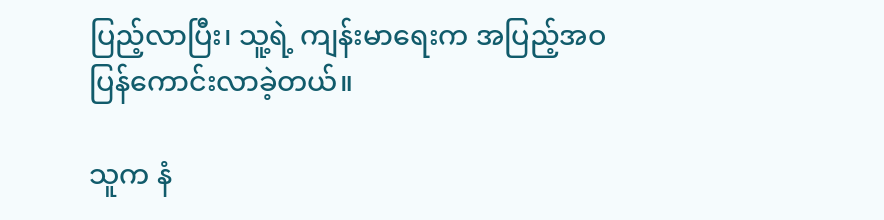ပြည့်လာပြီး၊ သူ့ရဲ့ ကျန်းမာရေးက အပြည့်အဝ ပြန်ကောင်းလာခဲ့တယ်။

သူက နံ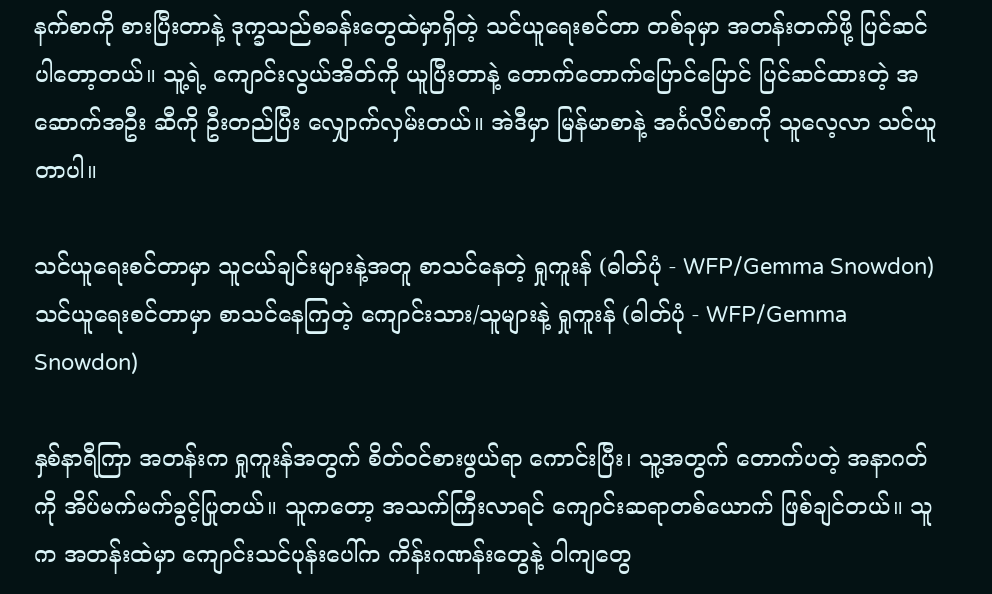နက်စာကို စားပြီးတာနဲ့ ဒုက္ခသည်စခန်းတွေထဲမှာရှိတဲ့ သင်ယူရေးစင်တာ တစ်ခုမှာ အတန်းတက်ဖို့ ပြင်ဆင်ပါတော့တယ်။ သူ့ရဲ့ ကျောင်းလွယ်အိတ်ကို ယူပြီးတာနဲ့ တောက်တောက်ပြောင်ပြောင် ပြင်ဆင်ထားတဲ့ အဆောက်အဦး ဆီကို ဦးတည်ပြီး လျှောက်လှမ်းတယ်။ အဲဒီမှာ မြန်မာစာနဲ့ အင်္ဂလိပ်စာကို သူလေ့လာ သင်ယူတာပါ။

သင်ယူရေးစင်တာမှာ သူငယ်ချင်းများနဲ့အတူ စာသင်နေတဲ့ ရှုကူးန် (ဓါတ်ပုံ - WFP/Gemma Snowdon)
သင်ယူရေးစင်တာမှာ စာသင်နေကြတဲ့ ကျောင်းသား/သူများနဲ့ ရှုကူးန် (ဓါတ်ပုံ - WFP/Gemma Snowdon)

နှစ်နာရီကြာ အတန်းက ရှုကူးန်အတွက် စိတ်ဝင်စားဖွယ်ရာ ကောင်းပြီး၊ သူ့အတွက် တောက်ပတဲ့ အနာဂတ်ကို အိပ်မက်မက်ခွင့်ပြုတယ်။ သူကတော့ အသက်ကြီးလာရင် ကျောင်းဆရာတစ်ယောက် ဖြစ်ချင်တယ်။ သူက အတန်းထဲမှာ ကျောင်းသင်ပုန်းပေါ်က ကိန်းဂဏန်းတွေနဲ့ ဝါကျတွေ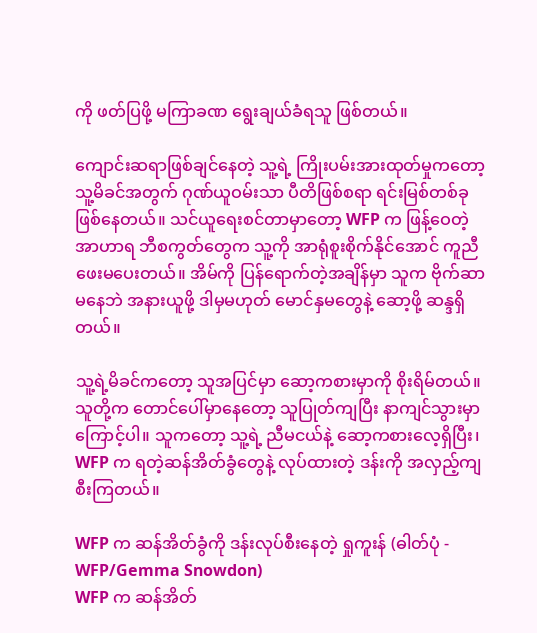ကို ဖတ်ပြဖို့ မကြာခဏ ရွေးချယ်ခံရသူ ဖြစ်တယ်။

ကျောင်းဆရာဖြစ်ချင်နေတဲ့ သူ့ရဲ့ ကြိုးပမ်းအားထုတ်မှုကတော့ သူ့မိခင်အတွက် ဂုဏ်ယူဝမ်းသာ ပီတိဖြစ်စရာ ရင်းမြစ်တစ်ခု ဖြစ်နေတယ်။ သင်ယူရေးစင်တာမှာတော့ WFP က ဖြန့်ဝေတဲ့ အာဟာရ ဘီစကွတ်တွေက သူ့ကို အာရုံစူးစိုက်နိုင်အောင် ကူညီဖေးမပေးတယ်။ အိမ်ကို ပြန်ရောက်တဲ့အချိန်မှာ သူက ဗိုက်ဆာမနေဘဲ အနားယူဖို့ ဒါမှမဟုတ် မောင်နှမတွေနဲ့ ဆော့ဖို့ ဆန္ဒရှိတယ်။

သူ့ရဲ့မိခင်ကတော့ သူအပြင်မှာ ဆော့ကစားမှာကို စိုးရိမ်တယ်။ သူတို့က တောင်ပေါ်မှာနေတော့ သူပြုတ်ကျပြီး နာကျင်သွားမှာ ကြောင့်ပါ။ သူကတော့ သူ့ရဲ့ ညီမငယ်နဲ့ ဆော့ကစားလေ့ရှိပြီး၊ WFP က ရတဲ့ဆန်အိတ်ခွံတွေနဲ့ လုပ်ထားတဲ့ ဒန်းကို အလှည့်ကျ စီးကြတယ်။

WFP က ဆန်အိတ်ခွံကို ဒန်းလုပ်စီးနေတဲ့ ရှုကူးန် (ဓါတ်ပုံ - WFP/Gemma Snowdon)
WFP က ဆန်အိတ်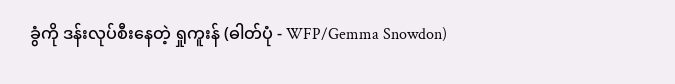ခွံကို ဒန်းလုပ်စီးနေတဲ့ ရှုကူးန် (ဓါတ်ပုံ - WFP/Gemma Snowdon)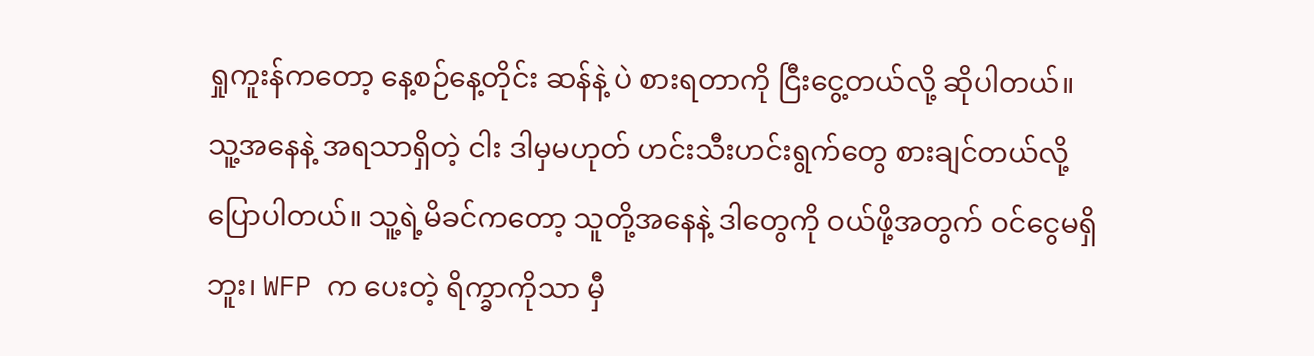ရှုကူးန်ကတော့ နေ့စဉ်နေ့တိုင်း ဆန်နဲ့ ပဲ စားရတာကို ငြီးငွေ့တယ်လို့ ဆိုပါတယ်။ သူ့အနေနဲ့ အရသာရှိတဲ့ ငါး ဒါမှမဟုတ် ဟင်းသီးဟင်းရွက်တွေ စားချင်တယ်လို့ ပြောပါတယ်။ သူ့ရဲ့မိခင်ကတော့ သူတို့အနေနဲ့ ဒါတွေကို ဝယ်ဖို့အတွက် ဝင်ငွေမရှိဘူး၊ WFP က ပေးတဲ့ ရိက္ခာကိုသာ မှီ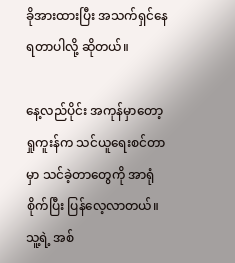ခိုအားထားပြီး အသက်ရှင်နေရတာပါလို့ ဆိုတယ်။

နေ့လည်ပိုင်း အကုန်မှာတော့ ရှုကူးန်က သင်ယူရေးစင်တာမှာ သင်ခဲ့တာတွေကို အာရုံစိုက်ပြီး ပြန်လေ့လာတယ်။ သူ့ရဲ့ အစ်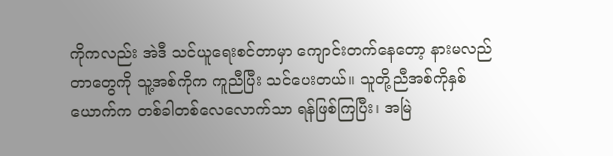ကိုကလည်း အဲဒီ သင်ယူရေးစင်တာမှာ ကျောင်းတက်နေတော့ နားမလည်တာတွေကို သူ့အစ်ကိုက ကူညီပြီး သင်ပေးတယ်။ သူတို့ညီအစ်ကိုနှစ်ယောက်က တစ်ခါတစ်လေလောက်သာ ရန်ဖြစ်ကြပြီး၊ အမြဲ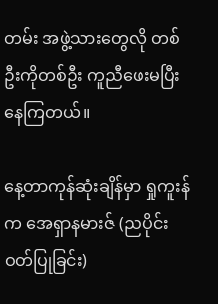တမ်း အဖွဲ့သားတွေလို တစ်ဦးကိုတစ်ဦး ကူညီဖေးမပြီး နေကြတယ်။

နေ့တာကုန်ဆုံးချိန်မှာ ရှုကူးန်က အေရှာနမားဇ် (ညပိုင်းဝတ်ပြုခြင်း)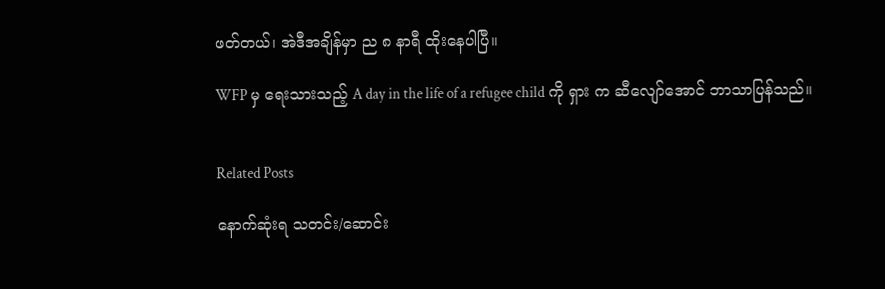ဖတ်တယ်၊ အဲဒီအချိန်မှာ ည ၈ နာရီ ထိုးနေပါပြီ။

WFP မှ ရေးသားသည့် A day in the life of a refugee child ကို ရှား က ဆီလျော်အောင် ဘာသာပြန်သည်။


Related Posts

နောက်ဆုံးရ သတင်း/ဆောင်း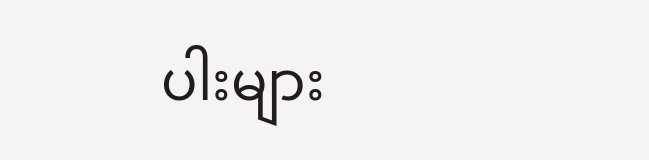ပါးများ